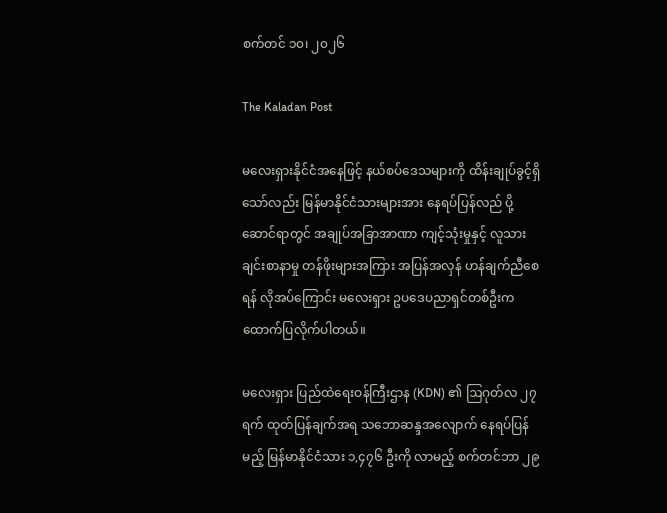စက်တင် ၁၀၊ ၂၀၂၆

The Kaladan Post

မလေးရှားနိုင်ငံအနေဖြင့် နယ်စပ်ဒေသများကို ထိန်းချုပ်ခွင့်ရှိသော်လည်း မြန်မာနိုင်ငံသားများအား နေရပ်ပြန်လည် ပို့ဆောင်ရာတွင် အချုပ်အခြာအာဏာ ကျင့်သုံးမှုနှင့် လူသားချင်းစာနာမှု တန်ဖိုးများအကြား အပြန်အလှန် ဟန်ချက်ညီစေရန် လိုအပ်ကြောင်း မလေးရှား ဥပဒေပညာရှင်တစ်ဦးက ထောက်ပြလိုက်ပါတယ်။

မလေးရှား ပြည်ထဲရေးဝန်ကြီးဌာန (KDN) ၏ ဩဂုတ်လ ၂၇ ရက် ထုတ်ပြန်ချက်အရ သဘောဆန္ဒအလျောက် နေရပ်ပြန်မည့် မြန်မာနိုင်ငံသား ၁,၄၇၆ ဦးကို လာမည့် စက်တင်ဘာ ၂၉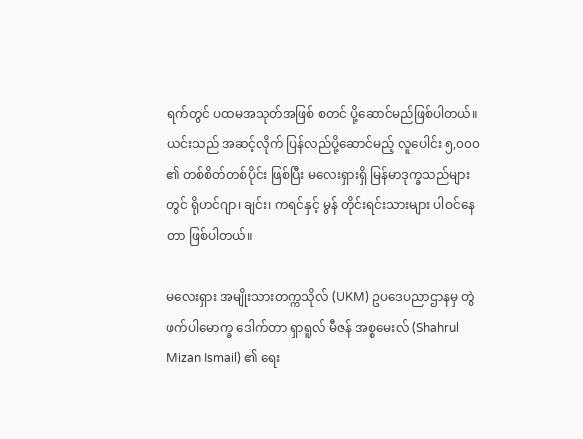ရက်တွင် ပထမအသုတ်အဖြစ် စတင် ပို့ဆောင်မည်ဖြစ်ပါတယ်။ ယင်းသည် အဆင့်လိုက် ပြန်လည်ပို့ဆောင်မည့် လူပေါင်း ၅,၀၀၀ ၏ တစ်စိတ်တစ်ပိုင်း ဖြစ်ပြီး မလေးရှားရှိ မြန်မာဒုက္ခသည်များတွင် ရိုဟင်ဂျာ၊ ချင်း၊ ကရင်နှင့် မွန် တိုင်းရင်းသားများ ပါဝင်နေတာ ဖြစ်ပါတယ်။

မလေးရှား အမျိုးသားတက္ကသိုလ် (UKM) ဥပဒေပညာဌာနမှ တွဲဖက်ပါမောက္ခ ဒေါက်တာ ရှာရူလ် မီဇန် အစ္စမေးလ် (Shahrul Mizan Ismail) ၏ ရေး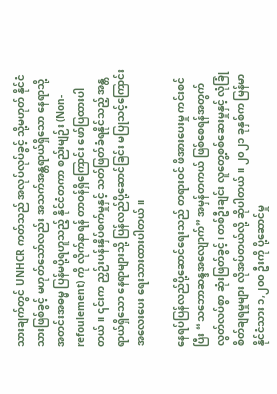သားချက်တွင် UNHCR ကတ်သည် အလုပ်လုပ်ခွင့် သို့မဟုတ် နိုင်ငံသားဖြစ်ခွင့် မဟုတ်သော်လည်း အသက်အန္တရာယ်ရှိသော နေရာသို့ အတင်းအဓမ္မ ပြန်မပို့ရဟူသည့် နိုင်ငံတကာ စည်းမျဉ်း (Non-refoulement) ကို လိုက်နာရန် တာဝန်ရှိကြောင်း ဖော်ပြထားပါတယ်။ ၎င်းက ညှဉ်းပန်းနှိပ်စက်မှုနှင့် သတ်ဖြတ်ခံရနိုင်သည့် အန္တရာယ်ရှိသော နေရာများသို့ ပြန်လည်ပို့ဆောင်ခြင်း မပြုသင့်ကြောင်း အလေးပေး ရေးသားထားပါတယ်။

နေရပ်ပြန်လည်ပို့ဆောင်ရေးသည် တရားဝင် ဖိအားပေးမှု ကင်းစင်ပြီး “သဘောဆန္ဒအလျောက်” အမှန်တကယ် ဖြစ်စေရန်အတွက် လွတ်လပ်စွာ ဆုံးဖြတ်ခွင့်၊ တစ်ဦးချင်း လူတွေ့စစ်ဆေးမှုနှင့် လုံခြုံစိတ်ချရမှုများ လိုအပ်တယ်လို့ ဆိုပါတယ်။ ၂၀၂၁ ခုနှစ်က မြန်မာနိုင်ငံသား ၁,၂၀၀ ဦးကို ပို့ဆောင်မှု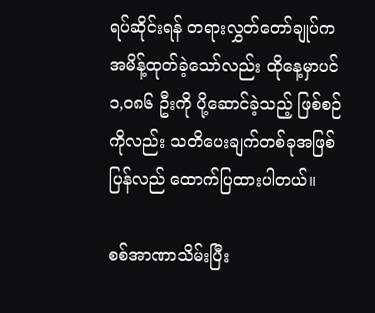ရပ်ဆိုင်းရန် တရားလွှတ်တော်ချုပ်က အမိန့်ထုတ်ခဲ့သော်လည်း ထိုနေ့မှာပင် ၁,၀၈၆ ဦးကို ပို့ဆောင်ခဲ့သည့် ဖြစ်စဉ်ကိုလည်း သတိပေးချက်တစ်ခုအဖြစ် ပြန်လည် ထောက်ပြထားပါတယ်။

စစ်အာဏာသိမ်းပြီး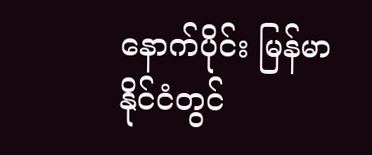နောက်ပိုင်း မြန်မာနိုင်ငံတွင်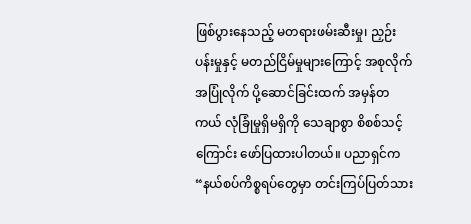ဖြစ်ပွားနေသည့် မတရားဖမ်းဆီးမှု၊ ညှဉ်းပန်းမှုနှင့် မတည်ငြိမ်မှုများကြောင့် အစုလိုက်အပြုံလိုက် ပို့ဆောင်ခြင်းထက် အမှန်တကယ် လုံခြုံမှုရှိမရှိကို သေချာစွာ စိစစ်သင့်ကြောင်း ဖော်ပြထားပါတယ်။ ပညာရှင်က “နယ်စပ်ကိစ္စရပ်တွေမှာ တင်းကြပ်ပြတ်သား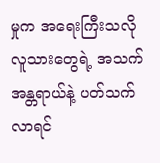မှုက အရေးကြီးသလို လူသားတွေရဲ့ အသက်အန္တရာယ်နဲ့ ပတ်သက်လာရင်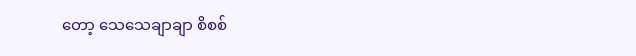တော့ သေသေချာချာ စိစစ်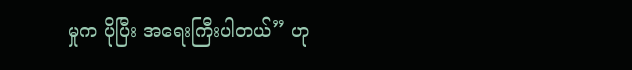မှုက ပိုပြီး အရေးကြီးပါတယ်” ဟု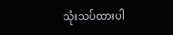သုံးသပ်ထားပါ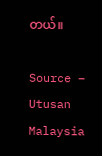တယ်။

Source – Utusan Malaysia